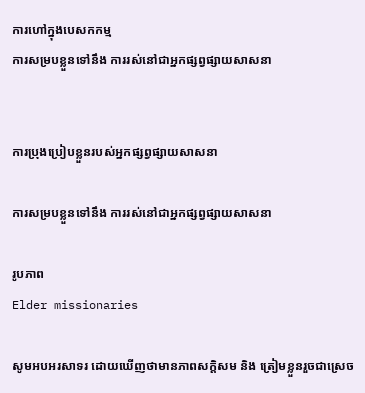ការហៅក្នុងបេសកកម្ម
ការសម្របខ្លួនទៅនឹង ការរស់នៅជាអ្នកផ្សព្វផ្សាយសាសនា


ការប្រុងប្រៀបខ្លួនរបស់អ្នកផ្សព្វផ្សាយសាសនា

ការសម្របខ្លួនទៅនឹង ការរស់នៅជាអ្នកផ្សព្វផ្សាយសាសនា

រូបភាព
Elder missionaries

សូមអបអរសាទរ ដោយឃើញថាមានភាពសក្តិសម និង ត្រៀមខ្លួនរួចជាស្រេច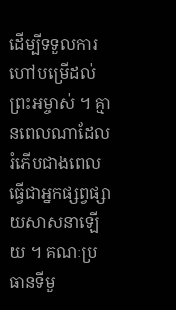ដើម្បីទទួលការហៅបម្រើដល់ព្រះអម្ចាស់ ។ គ្មានពេលណាដែលរំភើបជាងពេលធ្វើជាអ្នកផ្សព្វផ្សាយសាសនាឡើយ ។ គណៈប្រធានទីមួ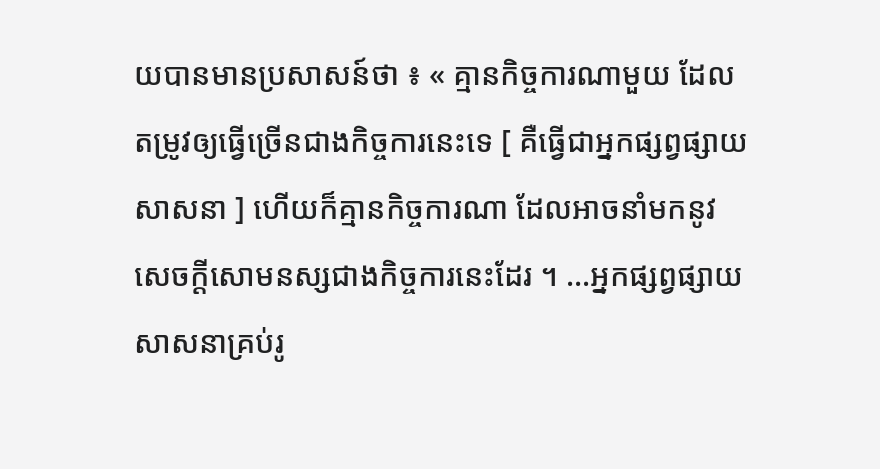យបានមានប្រសាសន៍ថា ៖ « គ្មានកិច្ចការណាមួយ ដែលតម្រូវឲ្យធ្វើច្រើនជាងកិច្ចការនេះទេ [ គឺធ្វើជាអ្នកផ្សព្វផ្សាយសាសនា ] ហើយក៏គ្មានកិច្ចការណា ដែលអាចនាំមកនូវសេចក្តីសោមនស្សជាងកិច្ចការនេះដែរ ។ …អ្នកផ្សព្វផ្សាយសាសនាគ្រប់រូ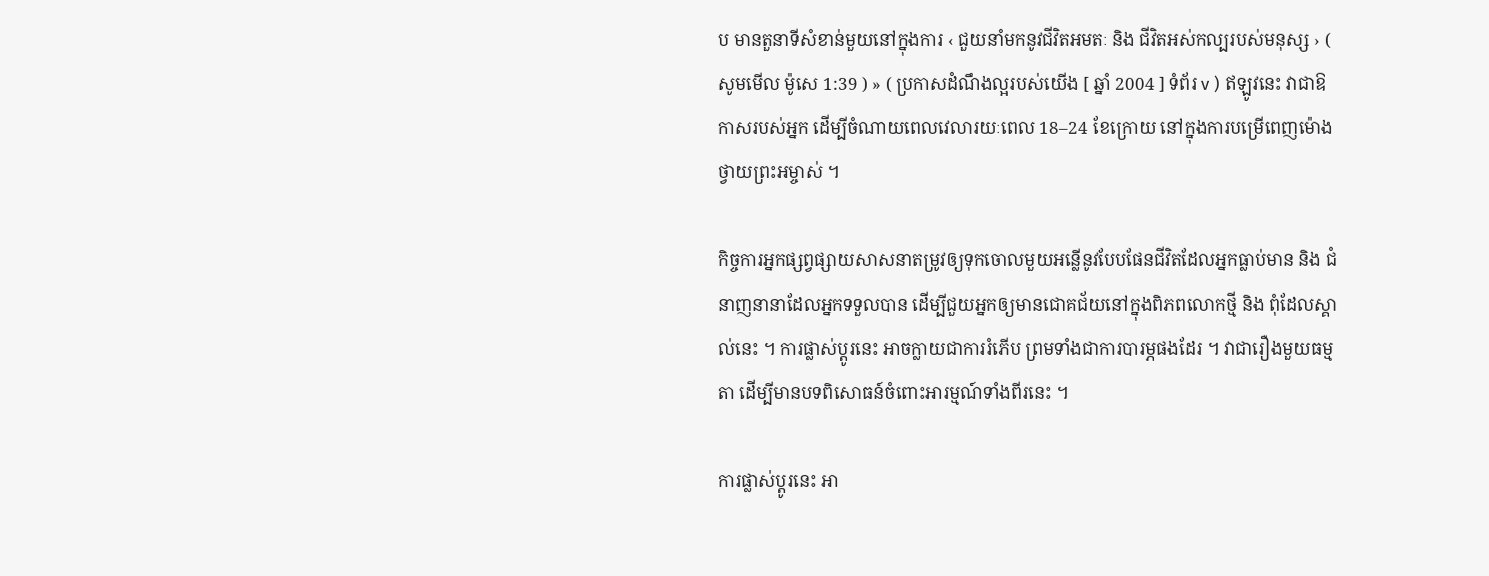ប មានតួនាទីសំខាន់មួយនៅក្នុងការ ‹ ជួយនាំមកនូវជីវិតអមតៈ និង ជីវិតអស់កល្បរបស់មនុស្ស › ( សូមមើល ម៉ូសេ 1:39 ) » ( ប្រកាសដំណឹងល្អរបស់យើង [ ឆ្នាំ 2004 ] ទំព័រ v ) ឥឡូវនេះ វាជាឱកាសរបស់អ្នក ដើម្បីចំណាយពេលវេលារយៈពេល 18–24 ខែក្រោយ នៅក្នុងការបម្រើពេញម៉ោងថ្វាយព្រះអម្ចាស់ ។

កិច្ចការអ្នកផ្សព្វផ្សាយសាសនាតម្រូវឲ្យទុកចោលមួយអន្លើនូវបែបផែនជីវិតដែលអ្នកធ្លាប់មាន និង ជំនាញនានាដែលអ្នកទទួលបាន ដើម្បីជួយអ្នកឲ្យមានជោគជ័យនៅក្នុងពិភពលោកថ្មី និង ពុំដែលស្គាល់នេះ ។ ការផ្លាស់ប្តូរនេះ អាចក្លាយជាការរំភើប ព្រមទាំងជាការបារម្ភផងដែរ ។ វាជារឿងមួយធម្មតា ដើម្បីមានបទពិសោធន៍ចំពោះអារម្មណ៍ទាំងពីរនេះ ។

ការផ្លាស់ប្តូរនេះ អា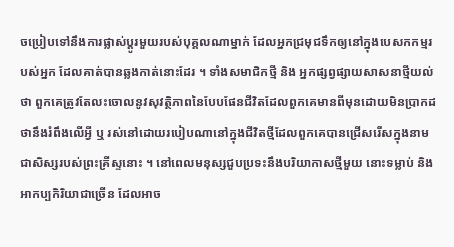ចប្រៀបទៅនឹងការផ្លាស់ប្តូរមួយរបស់បុគ្គលណាម្នាក់ ដែលអ្នកជ្រមុជទឹកឲ្យនៅក្នុងបេសកកម្មរបស់អ្នក ដែលគាត់បានឆ្លងកាត់នោះដែរ ។ ទាំងសមាជិកថ្មី និង អ្នកផ្សព្វផ្សាយសាសនាថ្មីយល់ថា ពួកគេត្រូវតែលះចោលនូវសុវត្ថិភាពនៃបែបផែនជីវិតដែលពួកគេមានពីមុនដោយមិនប្រាកដថានឹងរំពឹងលើអ្វី ឬ រស់នៅដោយរបៀបណានៅក្នុងជីវិតថ្មីដែលពួកគេបានជ្រើសរើសក្នុងនាមជាសិស្សរបស់ព្រះគ្រីស្ទនោះ ។ នៅពេលមនុស្សជួបប្រទះនឹងបរិយាកាសថ្មីមួយ នោះទម្លាប់ និង អាកប្បកិរិយាជាច្រើន ដែលអាច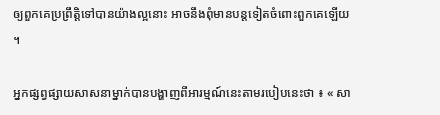ឲ្យពួកគេប្រព្រឹត្តិទៅបានយ៉ាងល្អនោះ អាចនឹងពុំមានបន្តទៀតចំពោះពួកគេឡើយ ។

អ្នកផ្សព្វផ្សាយសាសនាម្នាក់បានបង្ហាញពីអារម្មណ៍នេះតាមរបៀបនេះថា ៖ « សា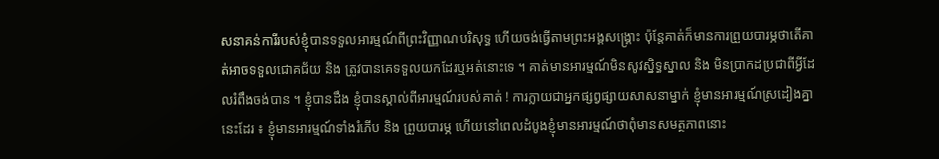សនាគន់ការីរបស់ខ្ញុំបានទទួលអារម្មណ៍ពីព្រះវិញ្ញាណបរិសុទ្ធ ហើយចង់ធ្វើតាមព្រះអង្គសង្គ្រោះ ប៉ុន្តែគាត់ក៏មានការព្រួយបារម្ភថាតើគាត់អាចទទួលជោគជ័យ និង ត្រូវបានគេទទួលយកដែរឬអត់នោះទេ ។ គាត់មានអារម្មណ៍មិនសូវស្និទ្ធស្នាល និង មិនប្រាកដប្រជាពីអ្វីដែលរំពឹងចង់បាន ។ ខ្ញុំបានដឹង ខ្ញុំបានស្គាល់ពីអារម្មណ៍របស់គាត់ ! ការក្លាយជាអ្នកផ្សព្វផ្សាយសាសនាម្នាក់ ខ្ញុំមានអារម្មណ៍ស្រដៀងគ្នានេះដែរ ៖ ខ្ញុំមានអារម្មណ៍ទាំងរំភើប និង ព្រួយបារម្ភ ហើយនៅពេលដំបូងខ្ញុំមានអារម្មណ៍ថាពុំមានសមត្ថភាពនោះ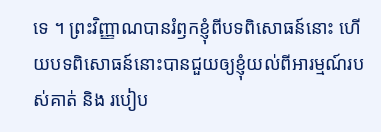ទេ ។ ព្រះវិញ្ញាណបានរំឭកខ្ញុំពីបទពិសោធន៍នោះ ហើយបទពិសោធន៍នោះបានជួយឲ្យខ្ញុំយល់ពីអារម្មណ៍របស់គាត់ និង របៀប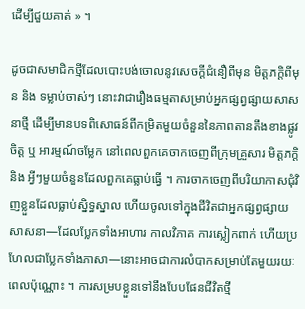ដើម្បីជួយគាត់ » ។

ដូចជាសមាជិកថ្មីដែលបោះបង់ចោលនូវសេចក្តីជំនឿពីមុន មិត្តភក្តិពីមុន និង ទម្លាប់ចាស់ៗ នោះវាជារឿងធម្មតាសម្រាប់អ្នកផ្សព្វផ្សាយសាសនាថ្មី ដើម្បីមានបទពិសោធន៍ពីកម្រិតមួយចំនួននៃភាពតានតឹងខាងផ្លូវចិត្ត ឬ អារម្មណ៍ចម្លែក នៅពេលពួកគេចាកចេញពីក្រុមគ្រួសារ មិត្តភក្តិ និង អ្វីៗមួយចំនួនដែលពួកគេធ្លាប់ធ្វើ ។ ការចាកចេញពីបរិយាកាសជុំវិញខ្លួនដែលធ្លាប់ស្និទ្ធស្នាល ហើយចូលទៅក្នុងជីវិតជាអ្នកផ្សព្វផ្សាយសាសនា—ដែលប្លែកទាំងអាហារ កាលវិភាគ ការស្លៀកពាក់ ហើយប្រហែលជាប្លែកទាំងភាសា—នោះអាចជាការលំបាកសម្រាប់តែមួយរយៈពេលប៉ុណ្ណោះ ។ ការសម្របខ្លួនទៅនឹងបែបផែនជីវិតថ្មី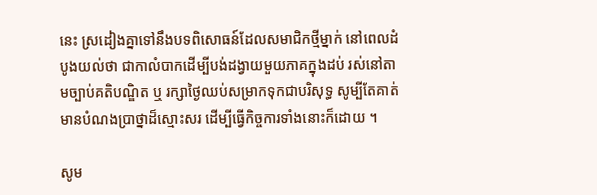នេះ ស្រដៀងគ្នាទៅនឹងបទពិសោធន៍ដែលសមាជិកថ្មីម្នាក់ នៅពេលដំបូងយល់ថា ជាកាលំបាកដើម្បីបង់ដង្វាយមួយភាគក្នុងដប់ រស់នៅតាមច្បាប់គតិបណ្ឌិត ឬ រក្សាថ្ងៃឈប់សម្រាកទុកជាបរិសុទ្ធ សូម្បីតែគាត់មានបំណងប្រាថ្នាដ៏ស្មោះសរ ដើម្បីធ្វើកិច្ចការទាំងនោះក៏ដោយ ។

សូម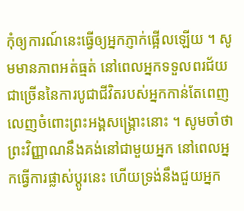កុំឲ្យការណ៍នេះធ្វើឲ្យអ្នកភ្ញាក់ផ្អើលឡើយ ។ សូមមានភាពអត់ធ្មត់ នៅពេលអ្នកទទួលពរជ័យជាច្រើននៃការបូជាជីវិតរបស់អ្នកកាន់តែពេញលេញចំពោះព្រះអង្គសង្គ្រោះនោះ ។ សូមចាំថា ព្រះវិញ្ញាណនឹងគង់នៅជាមួយអ្នក នៅពេលអ្នកធ្វើការផ្លាស់ប្តូរនេះ ហើយទ្រង់នឹងជួយអ្នក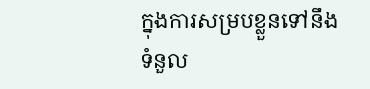ក្នុងការសម្របខ្លួនទៅនឹងទំនួល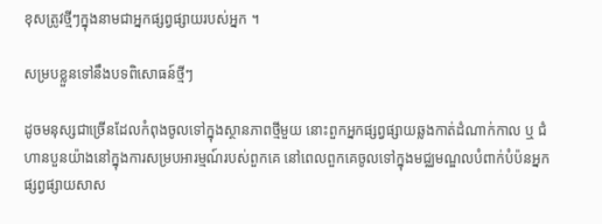ខុសត្រូវថ្មីៗក្នុងនាមជាអ្នកផ្សព្វផ្សាយរបស់អ្នក ។

សម្របខ្លួនទៅនឹងបទពិសោធន៍ថ្មីៗ

ដូចមនុស្សជាច្រើនដែលកំពុងចូលទៅក្នុងស្ថានភាពថ្មីមួយ នោះពួកអ្នកផ្សព្វផ្សាយឆ្លងកាត់ដំណាក់កាល ឬ ជំហានបួនយ៉ាងនៅក្នុងការសម្របអារម្មណ៍របស់ពួកគេ នៅពេលពួកគេចូលទៅក្នុងមជ្ឈមណ្ឌលបំពាក់បំប៉នអ្នកផ្សព្វផ្សាយសាស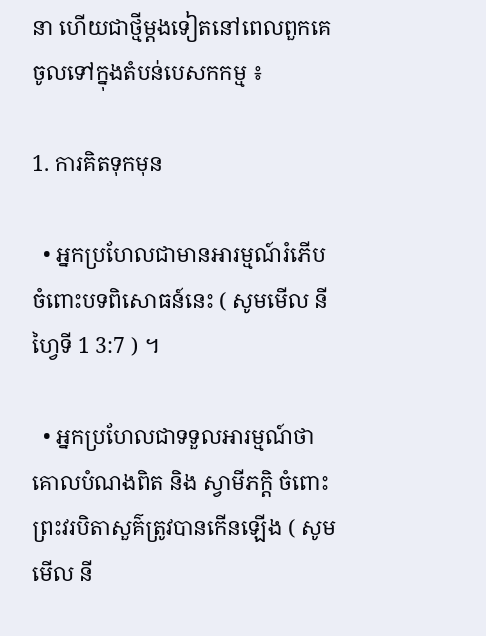នា ហើយជាថ្មីម្តងទៀតនៅពេលពួកគេចូលទៅក្នុងតំបន់បេសកកម្ម ៖

1. ការគិតទុកមុន

  • អ្នកប្រហែលជាមានអារម្មណ៍រំភើបចំពោះបទពិសោធន៍នេះ ( សូមមើល នីហ្វៃទី 1 3:7 ) ។

  • អ្នកប្រហែលជាទទួលអារម្មណ៍ថា គោលបំណងពិត និង ស្វាមីភក្តិ ចំពោះព្រះវរបិតាសួគ៌ត្រូវបានកើនឡើង ( សូមមើល នី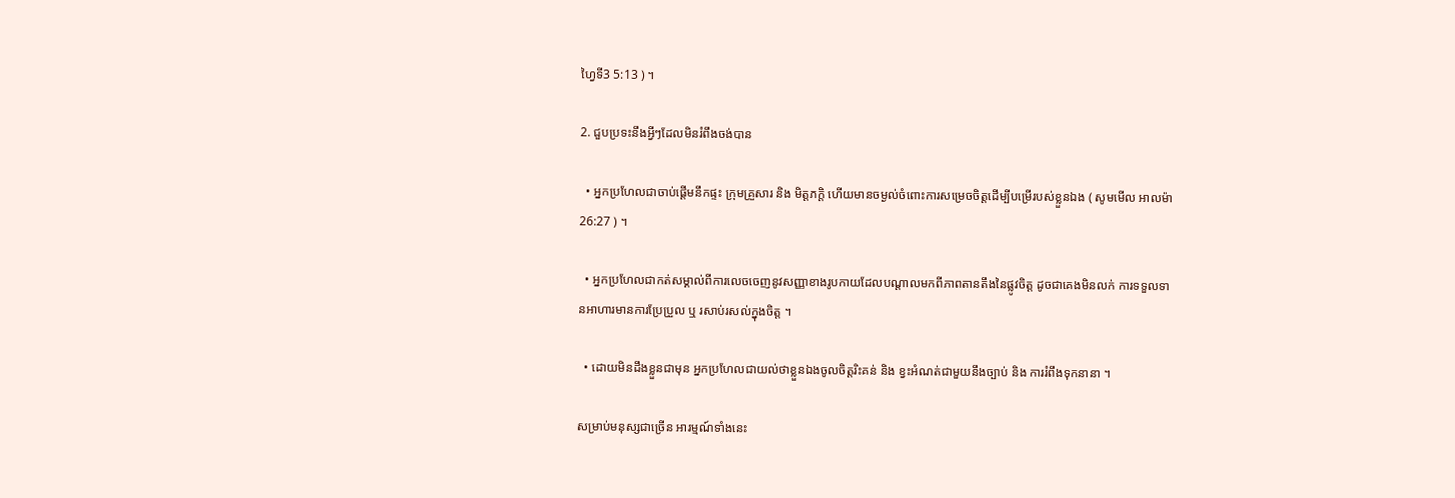ហ្វៃទី3 5:13 ) ។

2. ជួបប្រទះនឹងអ្វីៗដែលមិនរំពឹងចង់បាន

  • អ្នកប្រហែលជាចាប់ផ្តើមនឹកផ្ទះ ក្រុមគ្រួសារ និង មិត្តភក្តិ ហើយមានចម្ងល់ចំពោះការសម្រេចចិត្តដើម្បីបម្រើរបស់ខ្លួនឯង ( សូមមើល អាលម៉ា 26:27 ) ។

  • អ្នកប្រហែលជាកត់សម្គាល់ពីការលេចចេញនូវសញ្ញាខាងរូបកាយដែលបណ្តាលមកពីភាពតានតឹងនៃផ្លូវចិត្ត ដូចជាគេងមិនលក់ ការទទួលទានអាហារមានការប្រែប្រួល ឬ រសាប់រសល់ក្នុងចិត្ត ។

  • ដោយមិនដឹងខ្លួនជាមុន អ្នកប្រហែលជាយល់ថាខ្លួនឯងចូលចិត្តរិះគន់ និង ខ្វះអំណត់ជាមួយនឹងច្បាប់ និង ការរំពឹងទុកនានា ។

សម្រាប់មនុស្សជាច្រើន អារម្មណ៍ទាំងនេះ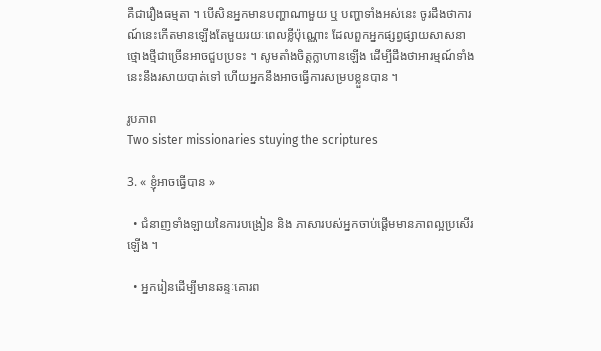គឺជារឿងធម្មតា ។ បើសិនអ្នកមានបញ្ហាណាមួយ ឬ បញ្ហាទាំងអស់នេះ ចូរដឹងថាការណ៍នេះកើតមានឡើងតែមួយរយៈពេលខ្លីប៉ុណ្ណោះ ដែលពួកអ្នកផ្សព្វផ្សាយសាសនាថ្មោងថ្មីជាច្រើនអាចជួបប្រទះ ។ សូមតាំងចិត្តក្លាហានឡើង ដើម្បីដឹងថាអារម្មណ៍ទាំងនេះនឹងរសាយបាត់ទៅ ហើយអ្នកនឹងអាចធ្វើការសម្របខ្លួនបាន ។

រូបភាព
Two sister missionaries stuying the scriptures

3. « ខ្ញុំអាចធ្វើបាន »

  • ជំនាញទាំងឡាយនៃការបង្រៀន និង ភាសារបស់អ្នកចាប់ផ្តើមមានភាពល្អប្រសើរឡើង ។

  • អ្នករៀនដើម្បីមានឆន្ទៈគោរព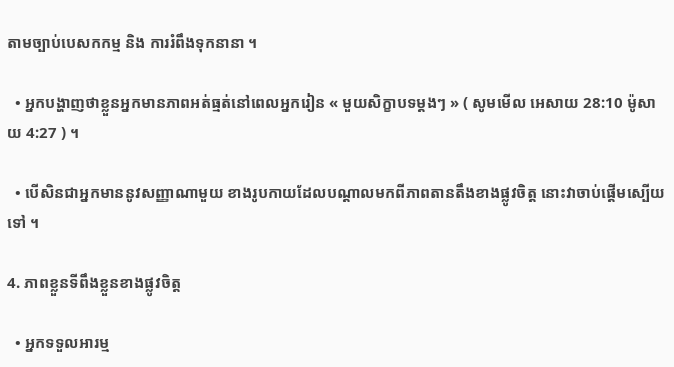តាមច្បាប់បេសកកម្ម និង ការរំពឹងទុកនានា ។

  • អ្នកបង្ហាញថាខ្លួនអ្នកមានភាពអត់ធ្មត់នៅពេលអ្នករៀន « មួយសិក្ខាបទម្តងៗ » ( សូមមើល អេសាយ 28:10 ម៉ូសាយ 4:27 ) ។

  • បើសិនជាអ្នកមាននូវសញ្ញាណាមួយ ខាងរូបកាយដែលបណ្តាលមកពីភាពតានតឹងខាងផ្លូវចិត្ត នោះវាចាប់ផ្តើមស្បើយទៅ ។

4. ភាពខ្លួនទីពឹងខ្លួនខាងផ្លូវចិត្ត

  • អ្នកទទួលអារម្ម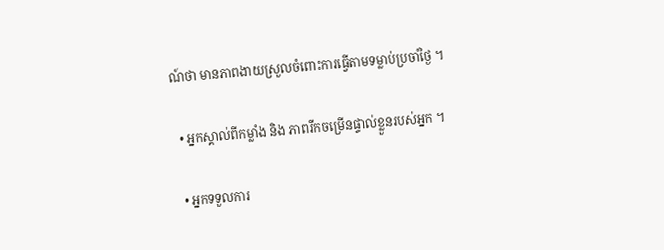ណ៍ថា មានភាពងាយស្រួលចំពោះការធ្វើតាមទម្លាប់ប្រចាំថ្ងៃ ។

  • អ្នកស្គាល់ពីកម្លាំង និង ភាពរីកចម្រើនផ្ទាល់ខ្លួនរបស់អ្នក ។

  • អ្នកទទួលការ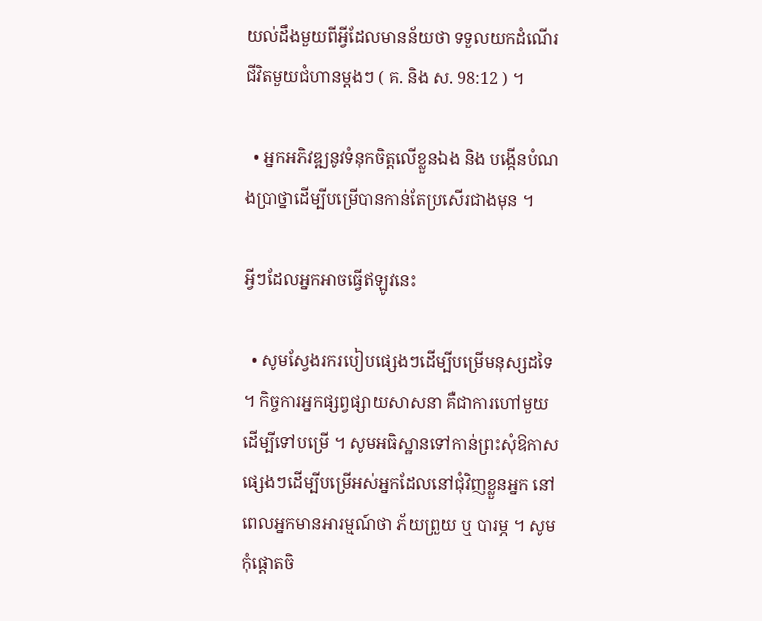យល់ដឹងមួយពីអ្វីដែលមានន័យថា ទទួលយកដំណើរជីវិតមួយជំហានម្តងៗ ( គ. និង ស. 98:12 ) ។

  • អ្នកអភិវឌ្ឍនូវទំនុកចិត្តលើខ្លួនឯង និង បង្កើនបំណងប្រាថ្នាដើម្បីបម្រើបានកាន់តែប្រសើរជាងមុន ។

អ្វីៗដែលអ្នកអាចធ្វើឥឡូវនេះ

  • សូមស្វែងរករបៀបផ្សេងៗដើម្បីបម្រើមនុស្សដទៃ ។ កិច្ចការអ្នកផ្សព្វផ្សាយសាសនា គឺជាការហៅមួយដើម្បីទៅបម្រើ ។ សូមអធិស្ឋានទៅកាន់ព្រះសុំឱកាសផ្សេងៗដើម្បីបម្រើអស់អ្នកដែលនៅជុំវិញខ្លួនអ្នក នៅពេលអ្នកមានអារម្មណ៍ថា ភ័យព្រួយ ឬ បារម្ភ ។ សូមកុំផ្តោតចិ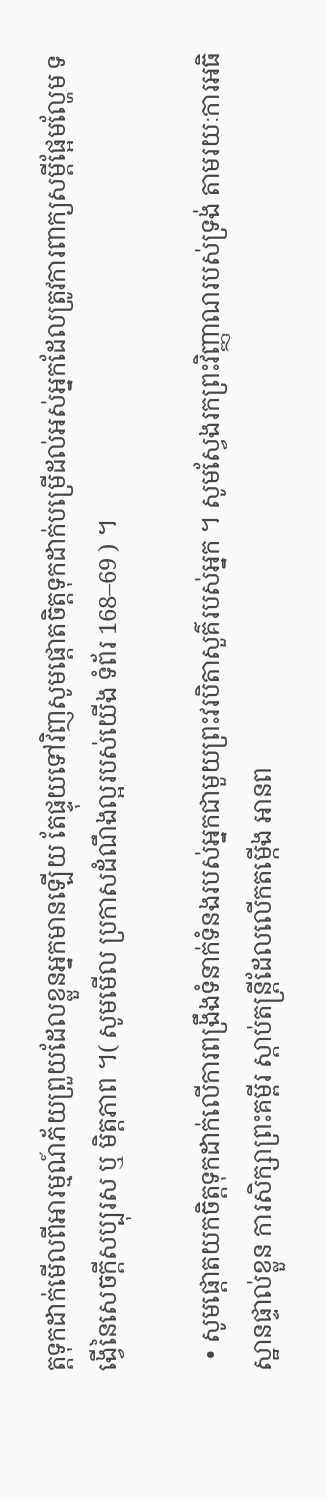ត្តទុកដាក់មើលពីអារម្មណ៍ភ័យព្រួយដែលខ្លួនអ្នកមានឡើយ តែផ្ទុយទៅវិញសូមផ្តោតចិត្តទុកដាក់បម្រើដល់អស់អ្នកដែលត្រូវការពាក្យសម្តីផ្អែមល្ហែម ទង្វើនៃសេចក្តីសប្បុរស ឬ មិត្តភាព ។( សូមមើល ប្រកាសដំណឹងល្អរបស់យើង ទំព័រ 168–69 ) ។

  • សូមផ្តោតយកចិត្តទុកដាក់លើការពង្រឹងទំនាក់ទំនងរបស់អ្នកជាមួយព្រះវរបិតាសួគ៌របស់អ្នក ។ សូមស្វែងរកព្រះវិញ្ញាណរបស់ទ្រង់ តាមរយៈការអធិស្ឋានផ្ទាល់ខ្លួន ការសិក្សាព្រះគម្ពីរ ស្តាប់តន្ត្រីដែលលើកតម្កើង អានព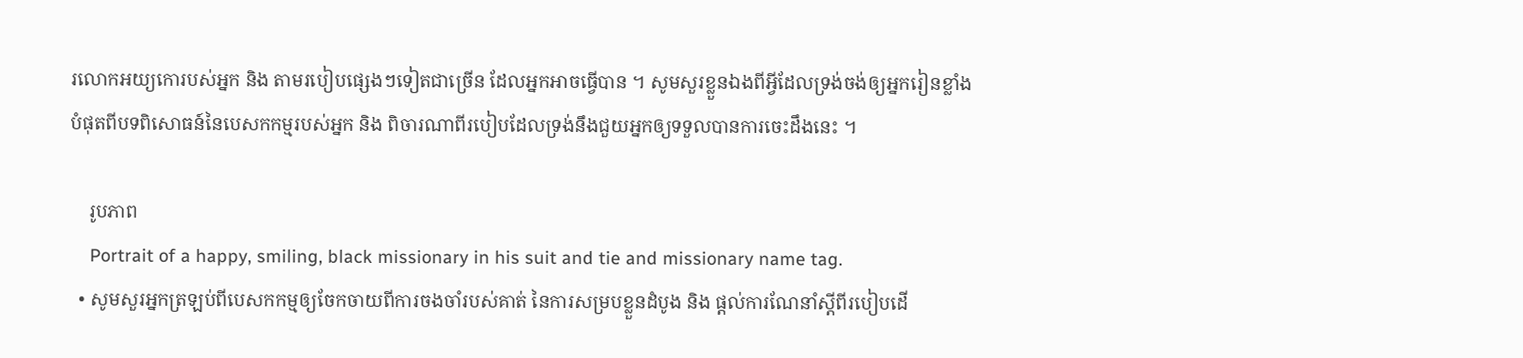រលោកអយ្យកោរបស់អ្នក និង តាមរបៀបផ្សេងៗទៀតជាច្រើន ដែលអ្នកអាចធ្វើបាន ។ សូមសួរខ្លួនឯងពីអ្វីដែលទ្រង់ចង់ឲ្យអ្នករៀនខ្លាំងបំផុតពីបទពិសោធន៍នៃបេសកកម្មរបស់អ្នក និង ពិចារណាពីរបៀបដែលទ្រង់នឹងជួយអ្នកឲ្យទទួលបានការចេះដឹងនេះ ។

    រូបភាព
    Portrait of a happy, smiling, black missionary in his suit and tie and missionary name tag.
  • សូមសួរអ្នកត្រឡប់ពីបេសកកម្មឲ្យចែកចាយពីការចងចាំរបស់គាត់ នៃការសម្របខ្លួនដំបូង និង ផ្តល់ការណែនាំស្តីពីរបៀបដើ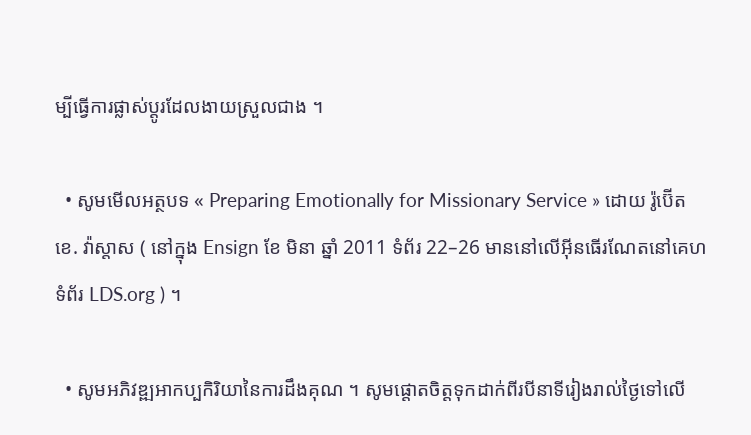ម្បីធ្វើការផ្លាស់ប្តូរដែលងាយស្រួលជាង ។

  • សូមមើលអត្ថបទ « Preparing Emotionally for Missionary Service » ដោយ រ៉ូប៊ើត ខេ. វ៉ាស្តាស ( នៅក្នុង Ensign ខែ មិនា ឆ្នាំ 2011 ទំព័រ 22–26 មាននៅលើអ៊ីនធើរណែតនៅគេហទំព័រ LDS.org ) ។

  • សូមអភិវឌ្ឍអាកប្បកិរិយានៃការដឹងគុណ ។ សូមផ្តោតចិត្តទុកដាក់ពីរបីនាទីរៀងរាល់ថ្ងៃទៅលើ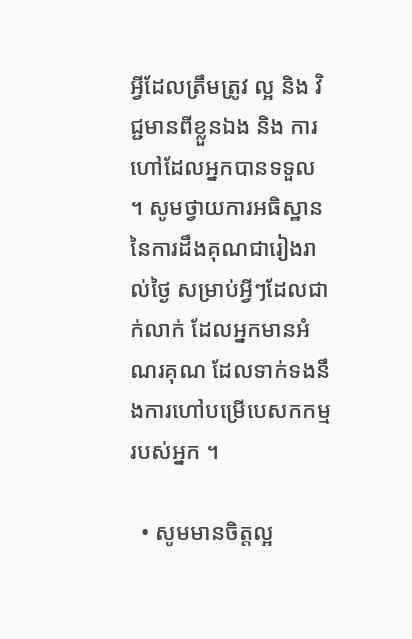អ្វីដែលត្រឹមត្រូវ ល្អ និង វិជ្ជមានពីខ្លួនឯង និង ការហៅដែលអ្នកបានទទួល ។ សូមថ្វាយការអធិស្ឋាននៃការដឹងគុណជារៀងរាល់ថ្ងៃ សម្រាប់អ្វីៗដែលជាក់លាក់ ដែលអ្នកមានអំណរគុណ ដែលទាក់ទងនឹងការហៅបម្រើបេសកកម្មរបស់អ្នក ។

  • សូមមានចិត្តល្អ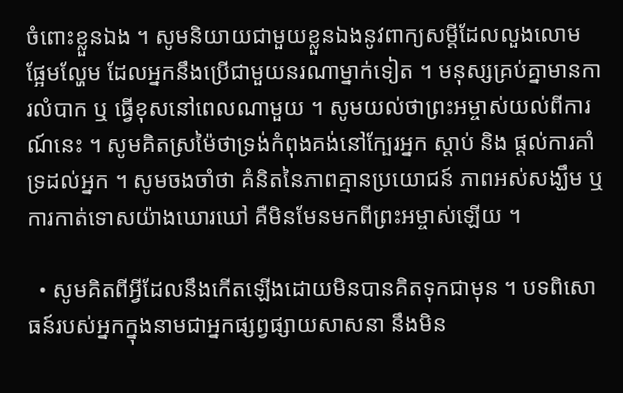ចំពោះខ្លួនឯង ។ សូមនិយាយជាមួយខ្លួនឯងនូវពាក្យសម្តីដែលលួងលោម ផ្អែមល្ហែម ដែលអ្នកនឹងប្រើជាមួយនរណាម្នាក់ទៀត ។ មនុស្សគ្រប់គ្នាមានការលំបាក ឬ ធ្វើខុសនៅពេលណាមួយ ។ សូមយល់ថាព្រះអម្ចាស់យល់ពីការណ៍នេះ ។ សូមគិតស្រម៉ៃថាទ្រង់កំពុងគង់នៅក្បែរអ្នក ស្តាប់ និង ផ្តល់ការគាំទ្រដល់អ្នក ។ សូមចងចាំថា គំនិតនៃភាពគ្មានប្រយោជន៍ ភាពអស់សង្ឃឹម ឬ ការកាត់ទោសយ៉ាងឃោរឃៅ គឺមិនមែនមកពីព្រះអម្ចាស់ឡើយ ។

  • សូមគិតពីអ្វីដែលនឹងកើតឡើងដោយមិនបានគិតទុកជាមុន ។ បទពិសោធន៍របស់អ្នកក្នុងនាមជាអ្នកផ្សព្វផ្សាយសាសនា នឹងមិន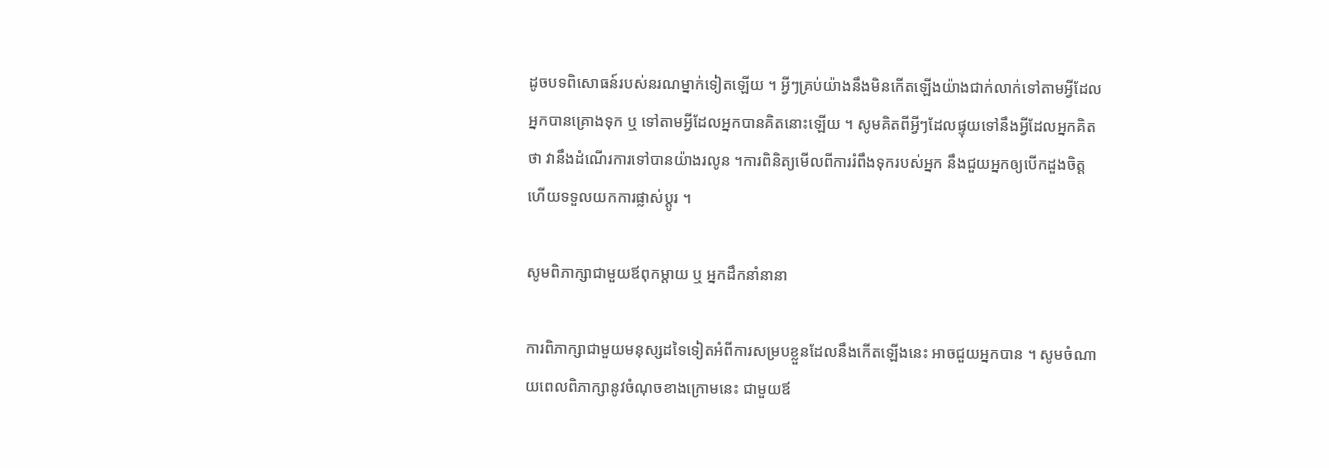ដូចបទពិសោធន៍របស់នរណម្នាក់ទៀតឡើយ ។ អ្វីៗគ្រប់យ៉ាងនឹងមិនកើតឡើងយ៉ាងជាក់លាក់ទៅតាមអ្វីដែលអ្នកបានគ្រោងទុក ឬ ទៅតាមអ្វីដែលអ្នកបានគិតនោះឡើយ ។ សូមគិតពីអ្វីៗដែលផ្ទុយទៅនឹងអ្វីដែលអ្នកគិតថា វានឹងដំណើរការទៅបានយ៉ាងរលូន ។ការពិនិត្យមើលពីការរំពឹងទុករបស់អ្នក នឹងជួយអ្នកឲ្យបើកដួងចិត្ត ហើយទទួលយកការផ្លាស់ប្តូរ ។

សូមពិភាក្សាជាមួយឪពុកម្តាយ ឬ អ្នកដឹកនាំនានា

ការពិភាក្សាជាមួយមនុស្សដទៃទៀតអំពីការសម្របខ្លួនដែលនឹងកើតឡើងនេះ អាចជួយអ្នកបាន ។ សូមចំណាយពេលពិភាក្សានូវចំណុចខាងក្រោមនេះ ជាមួយឪ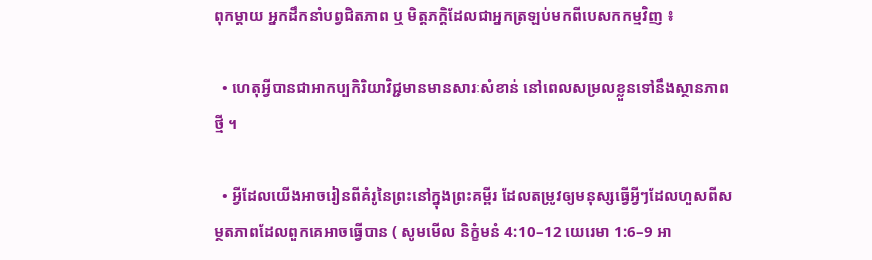ពុកម្តាយ អ្នកដឹកនាំបព្វជិតភាព ឬ មិត្តភក្តិដែលជាអ្នកត្រឡប់មកពីបេសកកម្មវិញ ៖

  • ហេតុអ្វីបានជាអាកប្បកិរិយាវិជ្ជមានមានសារៈសំខាន់ នៅពេលសម្រលខ្លួនទៅនឹងស្ថានភាពថ្មី ។

  • អ្វីដែលយើងអាចរៀនពីគំរូនៃព្រះនៅក្នុងព្រះគម្ពីរ ដែលតម្រូវឲ្យមនុស្សធ្វើអ្វីៗដែលហួសពីសម្ថតភាពដែលពួកគេអាចធ្វើបាន ( សូមមើល និក្ខំមនំ 4:10–12 យេរេមា 1:6–9 អា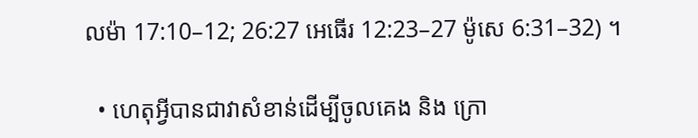លម៉ា 17:10–12; 26:27 អេធើរ 12:23–27 ម៉ូសេ 6:31–32) ។

  • ហេតុអ្វីបានជាវាសំខាន់ដើម្បីចូលគេង និង ក្រោ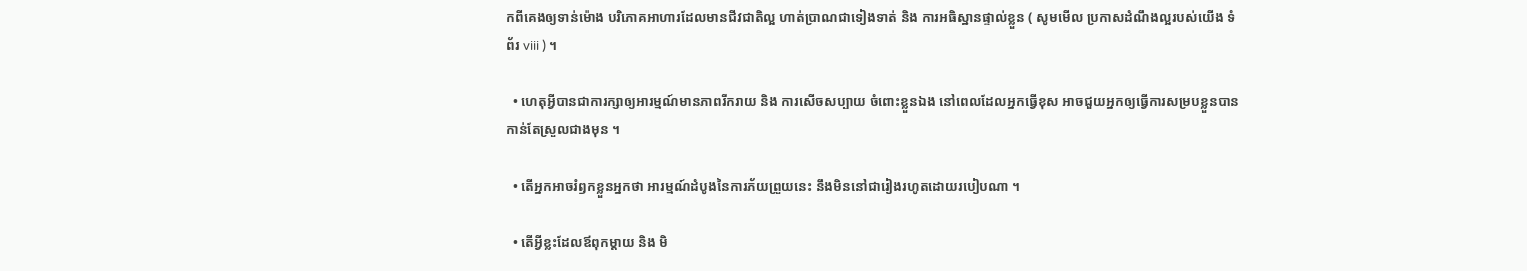កពីគេងឲ្យទាន់ម៉ោង បរិភោគអាហារដែលមានជីវជាតិល្អ ហាត់ប្រាណជាទៀងទាត់ និង ការអធិស្ឋានផ្ទាល់ខ្លួន ( សូមមើល ប្រកាសដំណឹងល្អរបស់យើង ទំព័រ viii ) ។

  • ហេតុអ្វីបានជាការក្សាឲ្យអារម្មណ៍មានភាពរីករាយ និង ការសើចសប្បាយ ចំពោះខ្លួនឯង នៅពេលដែលអ្នកធ្វើខុស អាចជួយអ្នកឲ្យធ្វើការសម្របខ្លួនបានកាន់តែស្រួលជាងមុន ។

  • តើអ្នកអាចរំឭកខ្លួនអ្នកថា អារម្មណ៍ដំបូងនៃការភ័យព្រួយនេះ នឹងមិននៅជារៀងរហូតដោយរបៀបណា ។

  • តើអ្វីខ្លះដែលឪពុកម្តាយ និង មិ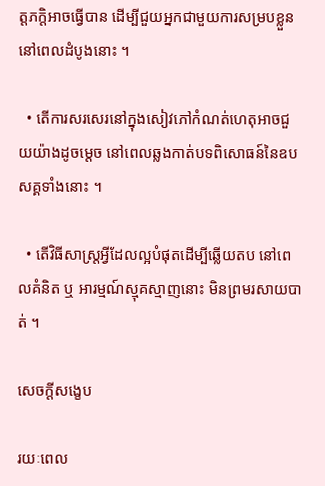ត្តភក្តិអាចធ្វើបាន ដើម្បីជួយអ្នកជាមួយការសម្របខ្លួននៅពេលដំបូងនោះ ។

  • តើការសរសេរនៅក្នុងសៀវភៅកំណត់ហេតុអាចជួយយ៉ាងដូចម្តេច នៅពេលឆ្លងកាត់បទពិសោធន៍នៃឧបសគ្គទាំងនោះ ។

  • តើវិធីសាស្ត្រអ្វីដែលល្អបំផុតដើម្បីឆ្លើយតប នៅពេលគំនិត ឬ អារម្មណ៍ស្មុគស្មាញនោះ មិនព្រមរសាយបាត់ ។

សេចក្ដីសង្ខេប

រយៈពេល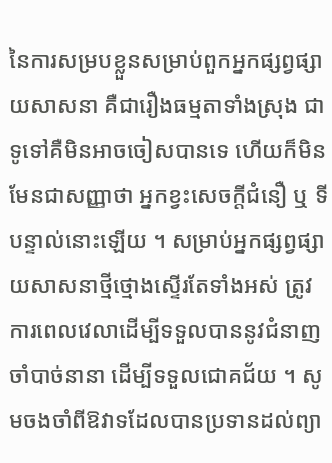នៃការសម្របខ្លួនសម្រាប់ពួកអ្នកផ្សព្វផ្សាយសាសនា គឺជារឿងធម្មតាទាំងស្រុង ជាទូទៅគឺមិនអាចចៀសបានទេ ហើយក៏មិនមែនជាសញ្ញាថា អ្នកខ្វះសេចក្តីជំនឿ ឬ ទីបន្ទាល់នោះឡើយ ។ សម្រាប់អ្នកផ្សព្វផ្សាយសាសនាថ្មីថ្មោងស្ទើរតែទាំងអស់ ត្រូវការពេលវេលាដើម្បីទទួលបាននូវជំនាញចាំបាច់នានា ដើម្បីទទួលជោគជ័យ ។ សូមចងចាំពីឱវាទដែលបានប្រទានដល់ព្យា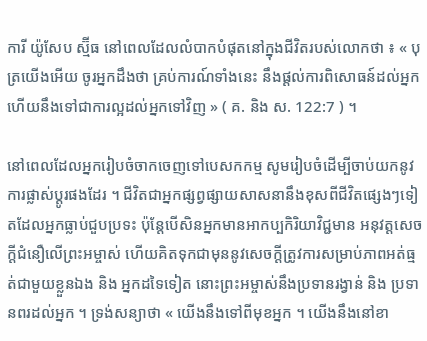ការី យ៉ូសែប ស្ម៊ីធ នៅពេលដែលលំបាកបំផុតនៅក្នុងជីវិតរបស់លោកថា ៖ « បុត្រយើងអើយ ចូរអ្នកដឹងថា គ្រប់ការណ៍ទាំងនេះ នឹងផ្តល់ការពិសោធន៍ដល់អ្នក ហើយនឹងទៅជាការល្អដល់អ្នកទៅវិញ » ( គ. និង ស. 122:7 ) ។

នៅពេលដែលអ្នករៀបចំចាកចេញទៅបេសកកម្ម សូមរៀបចំដើម្បីចាប់យកនូវការផ្លាស់ប្តូរផងដែរ ។ ជីវិតជាអ្នកផ្សព្វផ្សាយសាសនានឹងខុសពីជីវិតផ្សេងៗទៀតដែលអ្នកធ្លាប់ជួបប្រទះ ប៉ុន្តែបើសិនអ្នកមានអាកប្បកិរិយាវិជ្ជមាន អនុវត្តសេចក្តីជំនឿលើព្រះអម្ចាស់ ហើយគិតទុកជាមុននូវសេចក្តីត្រូវការសម្រាប់ភាពអត់ធ្មត់ជាមួយខ្លួនឯង និង អ្នកដទៃទៀត នោះព្រះអម្ចាស់នឹងប្រទានរង្វាន់ និង ប្រទានពរដល់អ្នក ។ ទ្រង់សន្យាថា « យើងនឹងទៅពីមុខអ្នក ។ យើងនឹងនៅខា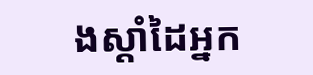ងស្តាំដៃអ្នក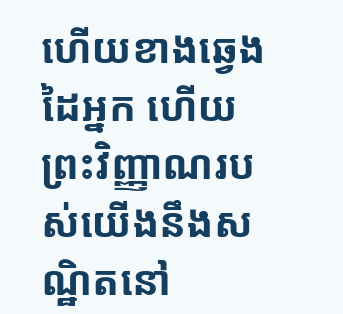ហើយខាងឆ្វេងដៃអ្នក ហើយព្រះវិញ្ញាណរបស់យើងនឹងសណ្ឋិតនៅ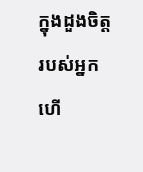ក្នុងដួងចិត្តរបស់អ្នក ហើ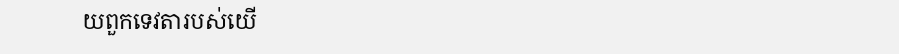យពួកទេវតារបស់យើ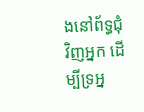ងនៅព័ទ្ធជុំវិញអ្នក ដើម្បីទ្រអ្ន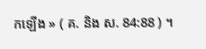កឡើង » ( គ. និង ស. 84:88 ) ។